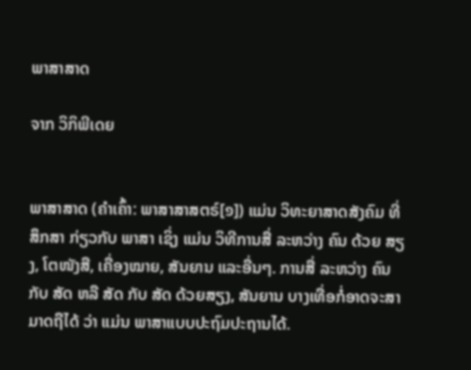ພາສາສາດ

ຈາກ ວິກິພີເດຍ


ພາສາສາດ (ຄຳເຄົ້າ: ພາສາສາສຕຣ໌[໑]) ແມ່ນ ວິທະຍາສາດສັງຄົມ ທີ່ ສຶກສາ ກ່ຽວກັບ ພາສາ ເຊິ່ງ ແມ່ນ ວິທີການສື່ ລະຫວ່າງ ຄົນ ດ້ວຍ ສຽງ, ໂຕໜັງສື, ເຄື່ອງໝາຍ, ສັນຍານ ແລະອື່ນໆ. ການສື່ ລະຫວ່າງ ຄົນ ກັບ ສັດ ຫລື ສັດ ກັບ ສັດ ດ້ວຍສຽງ, ສັນຍານ ບາງເທື່ອກໍ່ອາດຈະສາມາດຖືໄດ້ ວ່າ ແມ່ນ ພາສາແບບປະຖົມປະຖານໄດ້.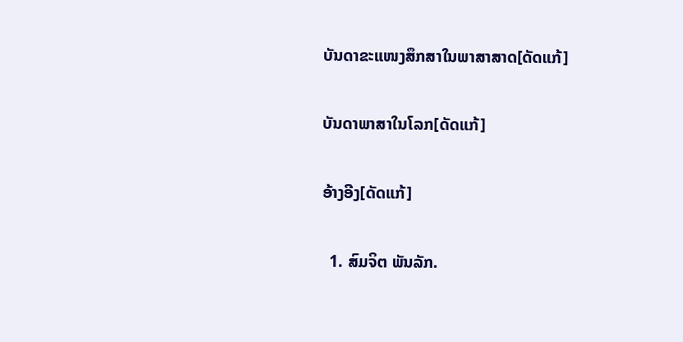ບັນດາຂະແໜງສຶກສາໃນພາສາສາດ[ດັດແກ້]

ບັນດາພາສາໃນໂລກ[ດັດແກ້]

ອ້າງອີງ[ດັດແກ້]

  1. ສົມຈິຕ ພັນລັກ.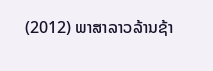(2012) ພາສາລາວລ້ານຊ້າ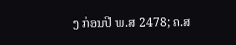ງ ກ່ອນປີ ພ.ສ 2478; ຄ.ສ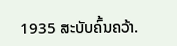1935 ສະບັບຄົ້ນຄວ້າ.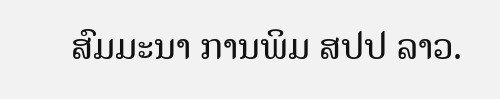ສົມມະນາ ການພິມ ສປປ ລາວ.